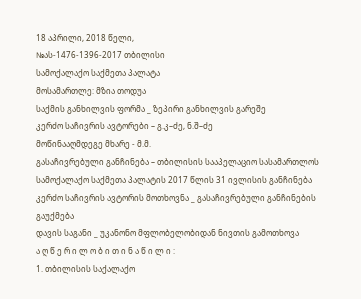18 აპრილი, 2018 წელი,
№ას-1476-1396-2017 თბილისი
სამოქალაქო საქმეთა პალატა
მოსამართლე: მზია თოდუა
საქმის განხილვის ფორმა _ ზეპირი განხილვის გარეშე
კერძო საჩივრის ავტორები – გ.კ–ძე, ნ.შ–ძე
მოწინააღმდეგე მხარე - მ.მ.
გასაჩივრებული განჩინება – თბილისის სააპელაციო სასამართლოს სამოქალაქო საქმეთა პალატის 2017 წლის 31 ივლისის განჩინება
კერძო საჩივრის ავტორის მოთხოვნა _ გასაჩივრებული განჩინების გაუქმება
დავის საგანი _ უკანონო მფლობელობიდან ნივთის გამოთხოვა
ა ღ წ ე რ ი ლ ო ბ ი თ ი ნ ა წ ი ლ ი :
1. თბილისის საქალაქო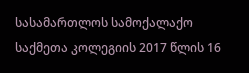სასამართლოს სამოქალაქო საქმეთა კოლეგიის 2017 წლის 16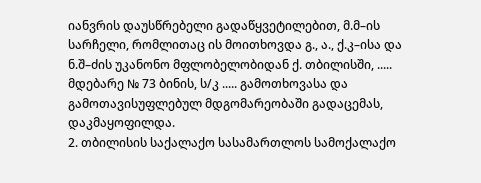იანვრის დაუსწრებელი გადაწყვეტილებით, მ.მ–ის სარჩელი, რომლითაც ის მოითხოვდა გ., ა., ქ.კ–ისა და ნ.შ–ძის უკანონო მფლობელობიდან ქ. თბილისში, ..... მდებარე № 73 ბინის, ს/კ ..... გამოთხოვასა და გამოთავისუფლებულ მდგომარეობაში გადაცემას, დაკმაყოფილდა.
2. თბილისის საქალაქო სასამართლოს სამოქალაქო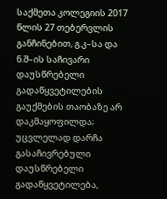საქმეთა კოლეგიის 2017 წლის 27 თებერვლის განჩინებით, გ.კ–სა და ნ.შ–ის საჩივარი დაუსწრებელი გადაწყვეტილების გაუქმების თაობაზე არ დაკმაყოფილდა; უცვლელად დარჩა გასაჩივრებული დაუსწრებელი გადაწყვეტილება,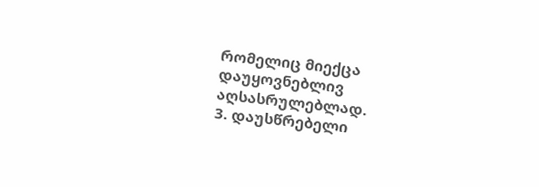რომელიც მიექცა დაუყოვნებლივ აღსასრულებლად.
3. დაუსწრებელი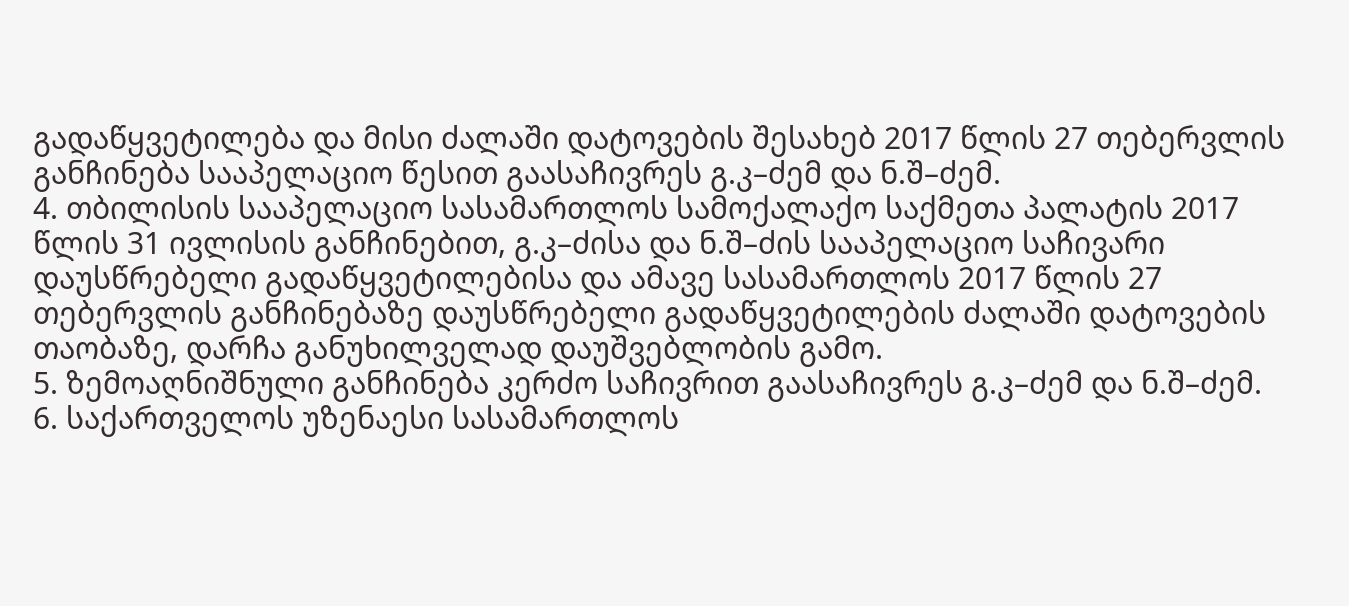გადაწყვეტილება და მისი ძალაში დატოვების შესახებ 2017 წლის 27 თებერვლის განჩინება სააპელაციო წესით გაასაჩივრეს გ.კ–ძემ და ნ.შ–ძემ.
4. თბილისის სააპელაციო სასამართლოს სამოქალაქო საქმეთა პალატის 2017 წლის 31 ივლისის განჩინებით, გ.კ–ძისა და ნ.შ–ძის სააპელაციო საჩივარი დაუსწრებელი გადაწყვეტილებისა და ამავე სასამართლოს 2017 წლის 27 თებერვლის განჩინებაზე დაუსწრებელი გადაწყვეტილების ძალაში დატოვების თაობაზე, დარჩა განუხილველად დაუშვებლობის გამო.
5. ზემოაღნიშნული განჩინება კერძო საჩივრით გაასაჩივრეს გ.კ–ძემ და ნ.შ–ძემ.
6. საქართველოს უზენაესი სასამართლოს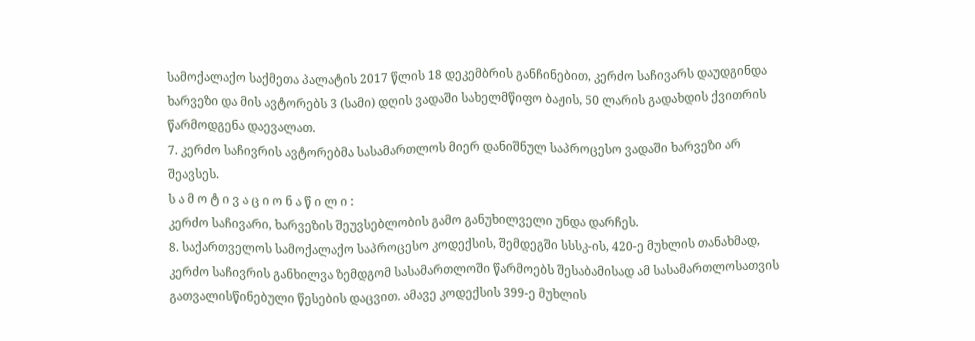სამოქალაქო საქმეთა პალატის 2017 წლის 18 დეკემბრის განჩინებით, კერძო საჩივარს დაუდგინდა ხარვეზი და მის ავტორებს 3 (სამი) დღის ვადაში სახელმწიფო ბაჟის, 50 ლარის გადახდის ქვითრის წარმოდგენა დაევალათ.
7. კერძო საჩივრის ავტორებმა სასამართლოს მიერ დანიშნულ საპროცესო ვადაში ხარვეზი არ შეავსეს.
ს ა მ ო ტ ი ვ ა ც ი ო ნ ა წ ი ლ ი :
კერძო საჩივარი, ხარვეზის შეუვსებლობის გამო განუხილველი უნდა დარჩეს.
8. საქართველოს სამოქალაქო საპროცესო კოდექსის, შემდეგში სსსკ-ის, 420-ე მუხლის თანახმად, კერძო საჩივრის განხილვა ზემდგომ სასამართლოში წარმოებს შესაბამისად ამ სასამართლოსათვის გათვალისწინებული წესების დაცვით. ამავე კოდექსის 399-ე მუხლის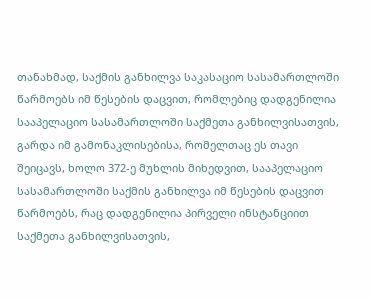თანახმად, საქმის განხილვა საკასაციო სასამართლოში წარმოებს იმ წესების დაცვით, რომლებიც დადგენილია სააპელაციო სასამართლოში საქმეთა განხილვისათვის, გარდა იმ გამონაკლისებისა, რომელთაც ეს თავი შეიცავს, ხოლო 372-ე მუხლის მიხედვით, სააპელაციო სასამართლოში საქმის განხილვა იმ წესების დაცვით წარმოებს, რაც დადგენილია პირველი ინსტანციით საქმეთა განხილვისათვის,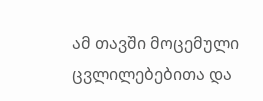ამ თავში მოცემული ცვლილებებითა და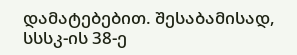დამატებებით. შესაბამისად, სსსკ-ის 38-ე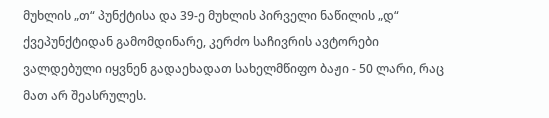მუხლის „თ“ პუნქტისა და 39-ე მუხლის პირველი ნაწილის „დ“ ქვეპუნქტიდან გამომდინარე, კერძო საჩივრის ავტორები ვალდებული იყვნენ გადაეხადათ სახელმწიფო ბაჟი - 50 ლარი, რაც მათ არ შეასრულეს.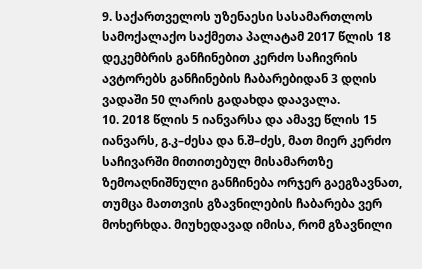9. საქართველოს უზენაესი სასამართლოს სამოქალაქო საქმეთა პალატამ 2017 წლის 18 დეკემბრის განჩინებით კერძო საჩივრის ავტორებს განჩინების ჩაბარებიდან 3 დღის ვადაში 50 ლარის გადახდა დაავალა.
10. 2018 წლის 5 იანვარსა და ამავე წლის 15 იანვარს, გ.კ–ძესა და ნ.შ–ძეს, მათ მიერ კერძო საჩივარში მითითებულ მისამართზე ზემოაღნიშნული განჩინება ორჯერ გაეგზავნათ, თუმცა მათთვის გზავნილების ჩაბარება ვერ მოხერხდა. მიუხედავად იმისა, რომ გზავნილი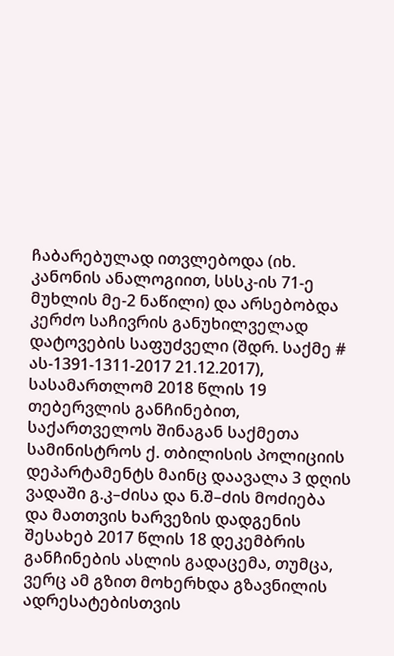ჩაბარებულად ითვლებოდა (იხ. კანონის ანალოგიით, სსსკ-ის 71-ე მუხლის მე-2 ნაწილი) და არსებობდა კერძო საჩივრის განუხილველად დატოვების საფუძველი (შდრ. საქმე # ას-1391-1311-2017 21.12.2017), სასამართლომ 2018 წლის 19 თებერვლის განჩინებით, საქართველოს შინაგან საქმეთა სამინისტროს ქ. თბილისის პოლიციის დეპარტამენტს მაინც დაავალა 3 დღის ვადაში გ.კ–ძისა და ნ.შ–ძის მოძიება და მათთვის ხარვეზის დადგენის შესახებ 2017 წლის 18 დეკემბრის განჩინების ასლის გადაცემა, თუმცა, ვერც ამ გზით მოხერხდა გზავნილის ადრესატებისთვის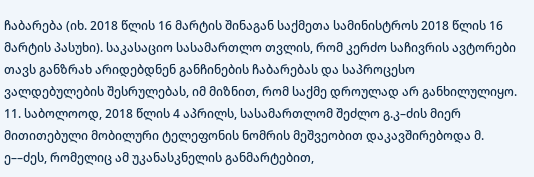ჩაბარება (იხ. 2018 წლის 16 მარტის შინაგან საქმეთა სამინისტროს 2018 წლის 16 მარტის პასუხი). საკასაციო სასამართლო თვლის, რომ კერძო საჩივრის ავტორები თავს განზრახ არიდებდნენ განჩინების ჩაბარებას და საპროცესო ვალდებულების შესრულებას, იმ მიზნით, რომ საქმე დროულად არ განხილულიყო.
11. საბოლოოდ, 2018 წლის 4 აპრილს, სასამართლომ შეძლო გ.კ–ძის მიერ მითითებული მობილური ტელეფონის ნომრის მეშვეობით დაკავშირებოდა მ. ე––ძეს, რომელიც ამ უკანასკნელის განმარტებით,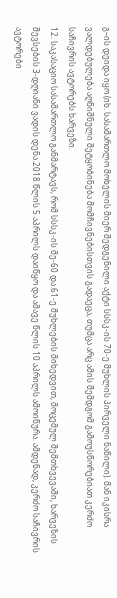გ–ის დეიდა იყო (იხ. სასამართლო მოხელის მიერ შედგენილი აქტი სსსკ-ის 70-ე მუხლის პირველი ნაწილი). მან იკისრა ვალდებულება აღნიშნული შეტყობინება მომჩივნებისთვის გადაეცა, თუმცა არც ამის შემდგომ გამოუსწორებიათ კერძო საჩივრის ავტორებს ხარვეზი.
12. საკასაციო სასამართლო განმარტავს, რომ სსსკ-ის მე-60 და 61-ე მუხლების მიხედვით, მოცემულ შემთხვევაში, ხარვეზის შევსების 3-დღიანი ვადის დენა 2018 წლის 5 აპრილს დაიწყო და ამავე წლის 10 აპრილს ამოიწურა. ამდენად, კერძო საჩივრის ავტორები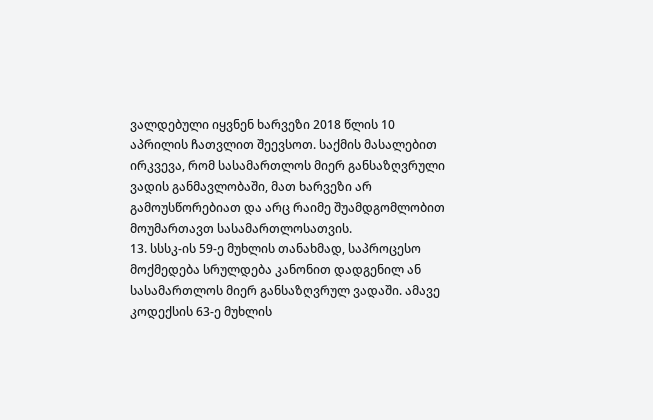ვალდებული იყვნენ ხარვეზი 2018 წლის 10 აპრილის ჩათვლით შეევსოთ. საქმის მასალებით ირკვევა, რომ სასამართლოს მიერ განსაზღვრული ვადის განმავლობაში, მათ ხარვეზი არ გამოუსწორებიათ და არც რაიმე შუამდგომლობით მოუმართავთ სასამართლოსათვის.
13. სსსკ-ის 59-ე მუხლის თანახმად, საპროცესო მოქმედება სრულდება კანონით დადგენილ ან სასამართლოს მიერ განსაზღვრულ ვადაში. ამავე კოდექსის 63-ე მუხლის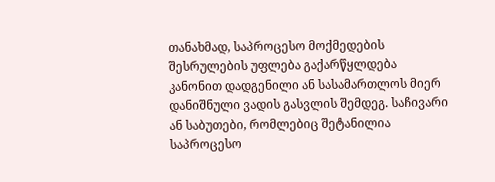თანახმად, საპროცესო მოქმედების შესრულების უფლება გაქარწყლდება კანონით დადგენილი ან სასამართლოს მიერ დანიშნული ვადის გასვლის შემდეგ. საჩივარი ან საბუთები, რომლებიც შეტანილია საპროცესო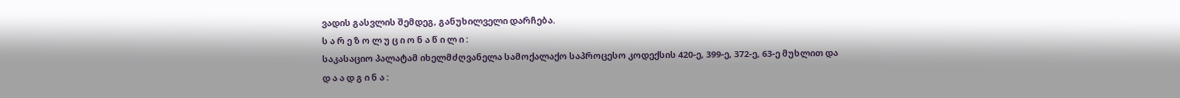ვადის გასვლის შემდეგ, განუხილველი დარჩება.
ს ა რ ე ზ ო ლ უ ც ი ო ნ ა წ ი ლ ი :
საკასაციო პალატამ იხელმძღვანელა სამოქალაქო საპროცესო კოდექსის 420-ე, 399-ე, 372-ე, 63-ე მუხლით და
დ ა ა დ გ ი ნ ა :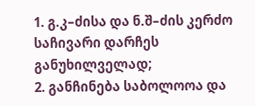1. გ.კ–ძისა და ნ.შ–ძის კერძო საჩივარი დარჩეს განუხილველად;
2. განჩინება საბოლოოა და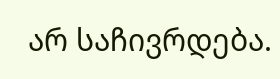არ საჩივრდება.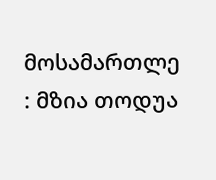მოსამართლე : მზია თოდუა